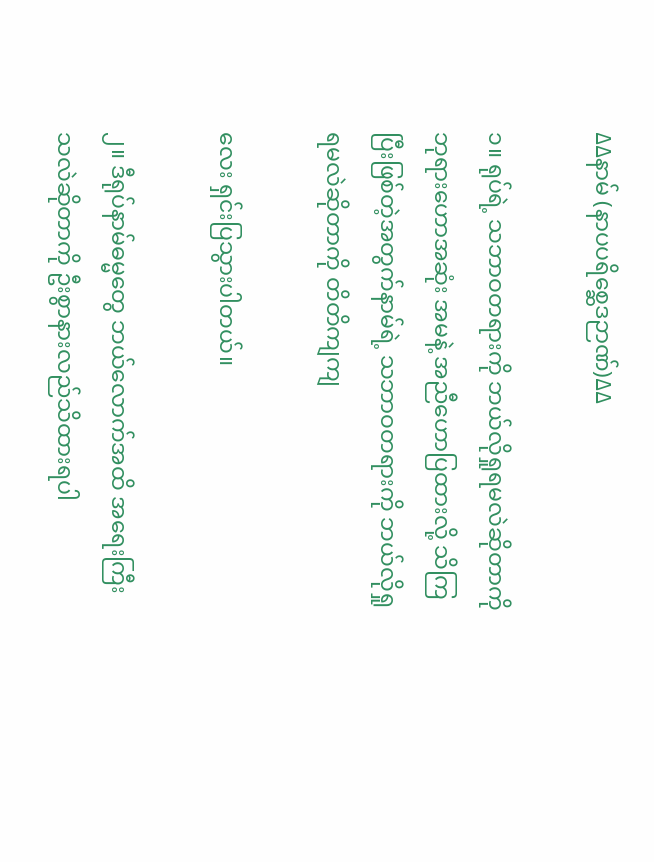∆∆နာမ် (နာပပရိစ္ဆေဒဉာဏ်)∆∆

၁။ ရုပ်ရဲ့ သဘာဝတရားကို ဘယ်လိုရှုရမလဲဆိုတာကို ဘုရားဟောအဆုံး အမနဲ့ အညီဟောပြထားလို့ သိကြပြီးဖြစ်တဲ့အတွက်နာမ်ရဲ့ သဘာဝတရားကို ဘယ်လိုရှုရမလဲဆိုတာကို တိတိကျကျ

လေး ရှင်းပြသွားပါတယ်။

၂။ ဒီရုပ်နာမ်ဓမ္မတွေ ဘယ်လောက်အထိ အရေးကြီးသလဲဆိုတာကို ဦးစွာနားလည်သိထားရပါ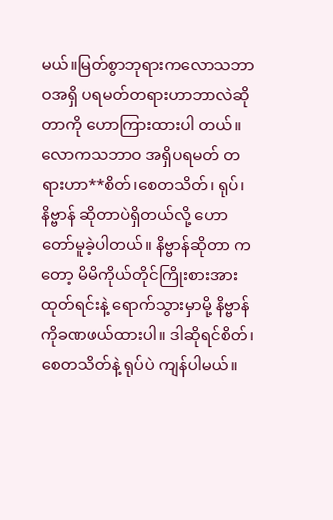မယ်။မြတ်စွာဘုရားကလောသဘာဝအရှိ ပရမတ်တရားဟာဘာလဲဆိုတာကို ဟောကြားထားပါ တယ်။ လောကသဘာဝ အရှိပရမတ် တရားဟာ**စိတ်၊စေတသိတ်၊ ရုပ်၊ နိဗ္ဗာန် ဆိုတာပဲရှိတယ်လို့ ဟောတော်မူခဲ့ပါတယ်။ နိဗ္ဗာန်ဆိုတာ ကတော့ မိမိကိုယ်တိုင်ကြိုးစားအား ထုတ်ရင်းနဲ့ ရောက်သွားမှာမို့ နိဗ္ဗာန်ကိုခဏဖယ်ထားပါ။ ဒါဆိုရင်စိတ်၊စေတသိတ်နဲ့ ရုပ်ပဲ ကျန်ပါမယ်။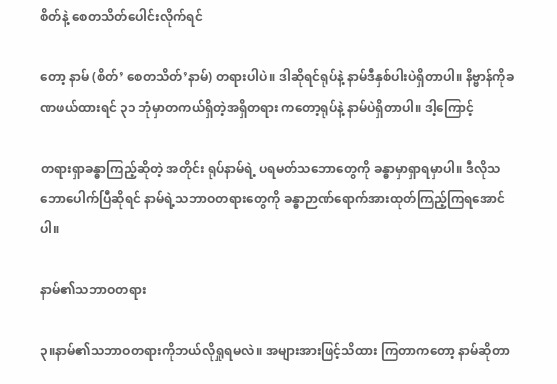စိတ်နဲ့ စေတသိတ်ပေါင်းလိုက်ရင်

တော့ နာမ် (စိတ်’ စေတသိတ်’နာမ်) တရားပါပဲ။ ဒါဆိုရင်ရုပ်နဲ့ နာမ်ဒီနှစ်ပါးပဲရှိတာပါ။ နိဗ္ဗာန်ကိုခဏဖယ်ထားရင် ၃၁ ဘုံမှာတကယ်ရှိတဲ့အရှိတရား ကတော့ရုပ်နဲ့ နာမ်ပဲရှိတာပါ။ ဒါ့ကြောင့်

တရားရှာခန္ဓာကြည့်ဆိုတဲ့ အတိုင်း ရုပ်နာမ်ရဲ့ ပရမတ်သဘောတွေကို ခန္ဓာမှာရှာရမှာပါ။ ဒီလိုသဘောပေါက်ပြီဆိုရင် နာမ်ရဲ့သဘာဝတရားတွေကို ခန္ဓာဉာဏ်ရောက်အားထုတ်ကြည့်ကြရအောင်ပါ။

နာမ်၏သဘာဝတရား

၃။နာမ်၏သဘာဝတရားကိုဘယ်လိုရှုရမလဲ။ အများအားဖြင့်သိထား ကြတာကတော့ နာမ်ဆိုတာ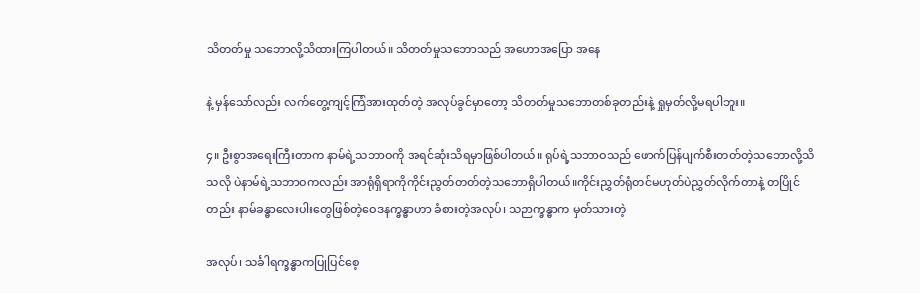သိတတ်မှု သဘောလို့သိထားကြပါတယ်။ သိတတ်မှုသဘောသည် အဟောအပြော အနေ

နဲ့ မှန်သော်လည်း လက်တွေ့ကျင့်ကြံအားထုတ်တဲ့ အလုပ်ခွင်မှာတော့ သိတတ်မှုသဘောတစ်ခုတည်းနဲ့ ရှုမှတ်လို့မရပါဘူး။

၄။ ဦးစွာအရေးကြီးတာက နာမ်ရဲ့သဘာဝကို အရင်ဆုံးသိရမှာဖြစ်ပါတယ်။ ရုပ်ရဲ့သဘာဝသည် ဖောက်ပြန်ပျက်စီးတတ်တဲ့သဘောလို့သိသလို ပဲနာမ်ရဲ့သဘာဝကလည်း အာရုံရှိရာကိုကိုင်းညွတ်တတ်တဲ့သဘောရှိပါတယ်။ကိုင်းညွှတ်ရုံတင်မဟုတ်ပဲညွှတ်လိုက်တာနဲ့ တပြိုင်တည်း နာမ်ခန္ဓာလေးပါးတွေဖြစ်တဲ့ဝေဒနက္ခန္ဓာဟာ ခံစားတဲ့အလုပ်၊ သဉာက္ခန္ဓာက မှတ်သားတဲ့

အလုပ်၊ သင်္ခါရက္ခန္ဓာကပြုပြင်စေ့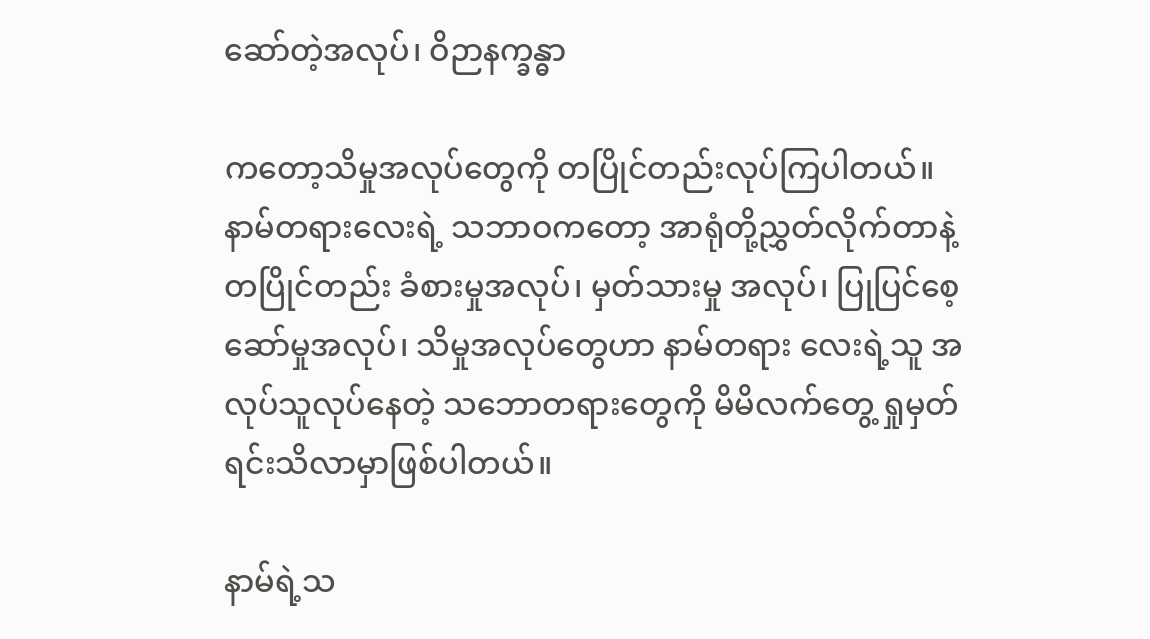ဆော်တဲ့အလုပ်၊ ဝိဉာနက္ခန္ဓာ

ကတော့သိမှုအလုပ်တွေကို တပြိုင်တည်းလုပ်ကြပါတယ်။ နာမ်တရားလေးရဲ့ သဘာဝကတော့ အာရုံတို့ညွှတ်လိုက်တာနဲ့တပြိုင်တည်း ခံစားမှုအလုပ်၊ မှတ်သားမှု အလုပ်၊ ပြုပြင်စေ့ဆော်မှုအလုပ်၊ သိမှုအလုပ်တွေဟာ နာမ်တရား လေးရဲ့သူ အလုပ်သူလုပ်နေတဲ့ သဘောတရားတွေကို မိမိလက်တွေ့ ရှုမှတ်ရင်းသိလာမှာဖြစ်ပါတယ်။

နာမ်ရဲ့သ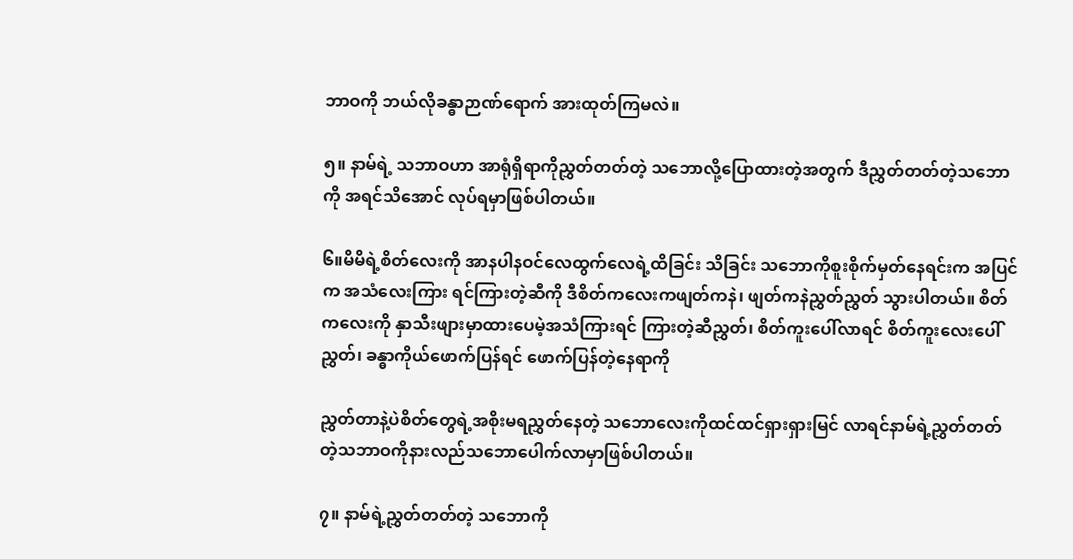ဘာဝကို ဘယ်လိုခန္ဓာဉာဏ်ရောက် အားထုတ်ကြမလဲ။

၅။ နာမ်ရဲ့ သဘာဝဟာ အာရုံရှိရာကိုညွှတ်တတ်တဲ့ သဘောလို့ပြောထားတဲ့အတွက် ဒီညွှတ်တတ်တဲ့သဘောကို အရင်သိအောင် လုပ်ရမှာဖြစ်ပါတယ်။

၆။မိမိရဲ့စိတ်လေးကို အာနပါနဝင်လေထွက်လေရဲ့ထိခြင်း သိခြင်း သဘောကိုစူးစိုက်မှတ်နေရင်းက အပြင်က အသံလေးကြား ရင်ကြားတဲ့ဆီကို ဒီစိတ်ကလေးကဖျတ်ကနဲ၊ ဖျတ်ကနဲညွှတ်ညွှတ် သွားပါတယ်။ စိတ်ကလေးကို နှာသီးဖျားမှာထားပေမဲ့အသံကြားရင် ကြားတဲ့ဆီညွှတ်၊ စိတ်ကူးပေါ်လာရင် စိတ်ကူးလေးပေါ်ညွှတ်၊ ခန္ဓာကိုယ်ဖောက်ပြန်ရင် ဖောက်ပြန်တဲ့နေရာကို

ညွှတ်တာနဲ့ပဲစိတ်တွေရဲ့အစိုးမရညွှတ်နေတဲ့ သဘောလေးကိုထင်ထင်ရှားရှားမြင် လာရင်နာမ်ရဲ့ညွှတ်တတ်တဲ့သဘာဝကိုနားလည်သဘောပေါက်လာမှာဖြစ်ပါတယ်။

၇။ နာမ်ရဲ့ညွှတ်တတ်တဲ့ သဘောကို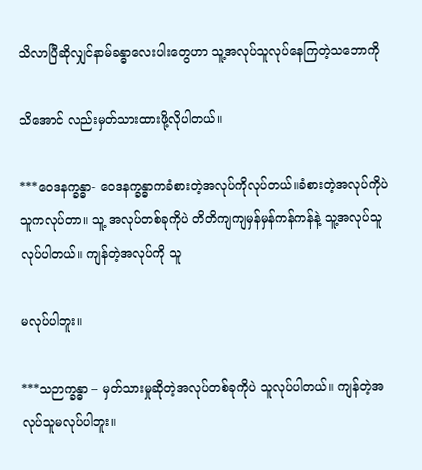သိလာပြီဆိုလျှင်နာမ်ခန္ဓာလေးပါးတွေဟာ သူ့အလုပ်သူလုပ်နေကြတဲ့သဘောကို

သိအောင် လည်းမှတ်သားထားဖို့လိုပါတယ်။

***ဝေဒနက္ခန္ဓာ- ဝေဒနက္ခန္ဓာကခံစားတဲ့အလုပ်ကိုလုပ်တယ်။ခံစားတဲ့အလုပ်ကိုပဲသူကလုပ်တာ။ သူ့ အလုပ်တစ်ခုကိုပဲ တိတိကျကျမှန်မှန်ကန်ကန်နဲ့ သူ့အလုပ်သူလုပ်ပါတယ်။ ကျန်တဲ့အလုပ်ကို သူ

မလုပ်ပါဘူး။

***သဉာက္ခန္ဓာ – မှတ်သားမှုဆိုတဲ့အလုပ်တစ်ခုကိုပဲ သူလုပ်ပါတယ်။ ကျန်တဲ့အလုပ်သူမလုပ်ပါဘူး။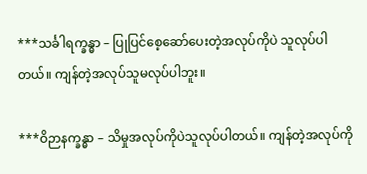***သင်္ခါရက္ခန္ဓာ – ပြုပြင်စေ့ဆော်ပေးတဲ့အလုပ်ကိုပဲ သူလုပ်ပါတယ်။ ကျန်တဲ့အလုပ်သူမလုပ်ပါဘူး။

***ဝိဉာနက္ခန္ဓာ – သိမှုအလုပ်ကိုပဲသူလုပ်ပါတယ်။ ကျန်တဲ့အလုပ်ကို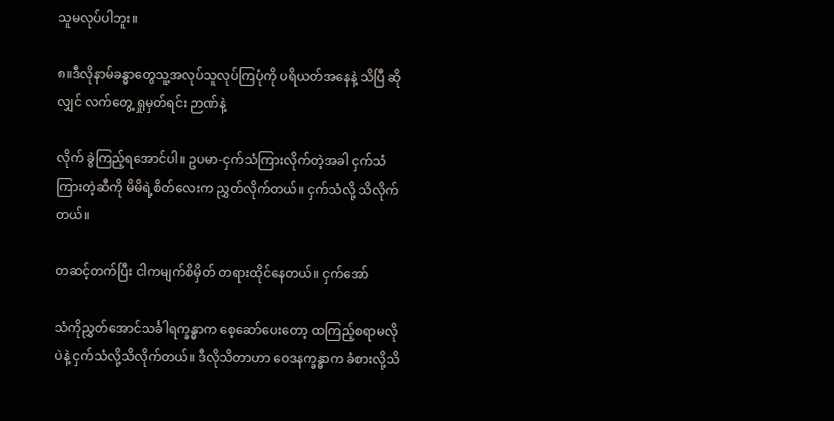သူမလုပ်ပါဘူး။

၈။ဒီလိုနာမ်ခန္ဓာတွေသူ့အလုပ်သူလုပ်ကြပုံကို ပရိယတ်အနေနဲ့ သိပြီ ဆိုလျှင် လက်တွေ့ ရှုမှတ်ရင်း ဉာဏ်နဲ့

လိုက် ခွဲကြည့်ရအောင်ပါ။ ဥပမာ-ငှက်သံကြားလိုက်တဲ့အခါ ငှက်သံကြားတဲ့ဆီကို မိမိရဲ့စိတ်လေးက ညွှတ်လိုက်တယ်။ ငှက်သံလို့ သိလိုက် တယ်။

တဆင့်တက်ပြီး ငါကမျက်စိမှိတ် တရားထိုင်နေတယ်။ ငှက်အော်

သံကိုညွှတ်အောင်သင်္ခါရက္ခန္ဓာက စေ့ဆော်ပေးတော့ ထကြည့်စရာမလိုပဲနဲ့ ငှက်သံလို့သိလိုက်တယ်။ ဒီလိုသိတာဟာ ဝေဒနက္ခန္ဓာက ခံစားလို့သိ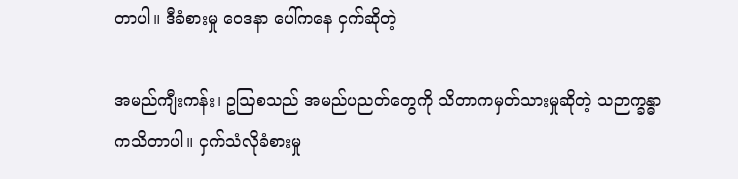တာပါ။ ဒီခံစားမှု ဝေဒနာ ပေါ်ကနေ ငှက်ဆိုတဲ့

အမည်ကျီးကန်း၊ ဥဩစသည် အမည်ပညတ်တွေကို သိတာကမှတ်သားမှုဆိုတဲ့ သဉာက္ခန္ဓာကသိတာပါ။ ငှက်သံလိုခံစားမှု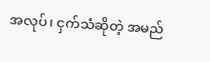အလုပ်၊ ငှက်သံဆိုတဲ့ အမည်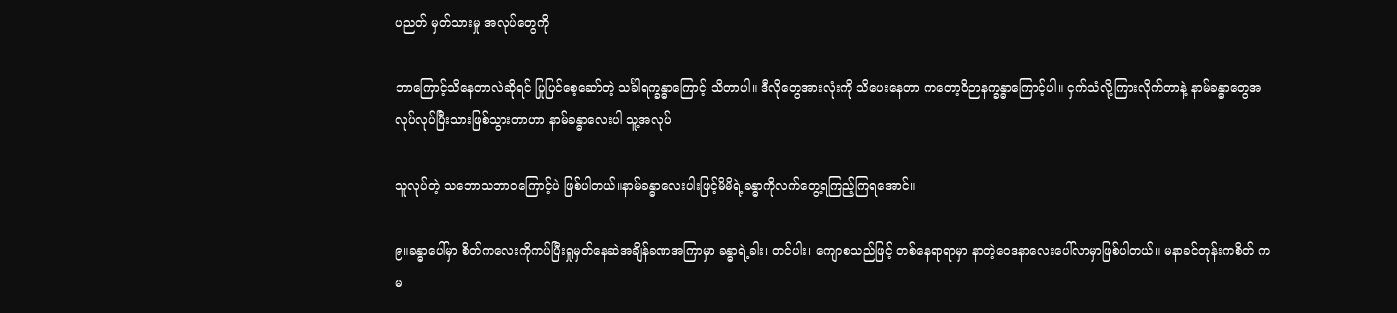ပညတ် မှတ်သားမှု အလုပ်တွေကို

ဘာကြောင့်သိနေတာလဲဆိုရင် ပြုပြင်စေ့ဆော်တဲ့ သင်္ခါရက္ခန္ဓာကြောင့် သိတာပါ။ ဒီလိုတွေအားလုံးကို သိပေးနေတာ ကတော့ဝိဉာနက္ခန္ဓာကြောင့်ပါ။ ငှက်သံလို့ကြားလိုက်တာနဲ့ နာမ်ခန္ဓာတွေအလုပ်လုပ်ပြီးသားဖြစ်သွားတာဟာ နာမ်ခန္ဓာလေးပါ သူ့အလုပ်

သူလုပ်တဲ့ သဘောသဘာဝကြောင့်ပဲ ဖြစ်ပါတယ်။နာမ်ခန္ဓာလေးပါးဖြင့်မိမိရဲ့ခန္ဓာကိုလက်တွေ့ရကြည့်ကြရအောင်။

၉။ခန္ဓာပေါ်မှာ စိတ်ကလေးကိုကပ်ပြီးရှုမှတ်နေဆဲအချိန်ခဏအကြာမှာ ခန္ဓာရဲ့ခါး၊ တင်ပါး၊ ကျောစသည်ဖြင့် တစ်နေရာရာမှာ နာတဲ့ဝေဒနာလေးပေါ်လာမှာဖြစ်ပါတယ်။ မနာခင်တုန်းကစိတ် ကမ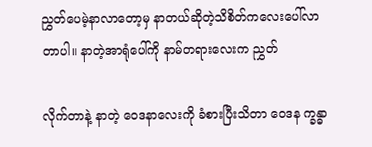ညွှတ်ပေမဲ့နာလာတော့မှ နာတယ်ဆိုတဲ့သိစိတ်ကလေးပေါ်လာတာပါ။ နာတဲ့အာရုံပေါ်ကို နာမ်တရားလေးက ညွှတ်

လိုက်တာနဲ့ နာတဲ့ ဝေဒနာလေးကို ခံစားပြီးသိတာ ဝေဒန က္ခန္ဓာ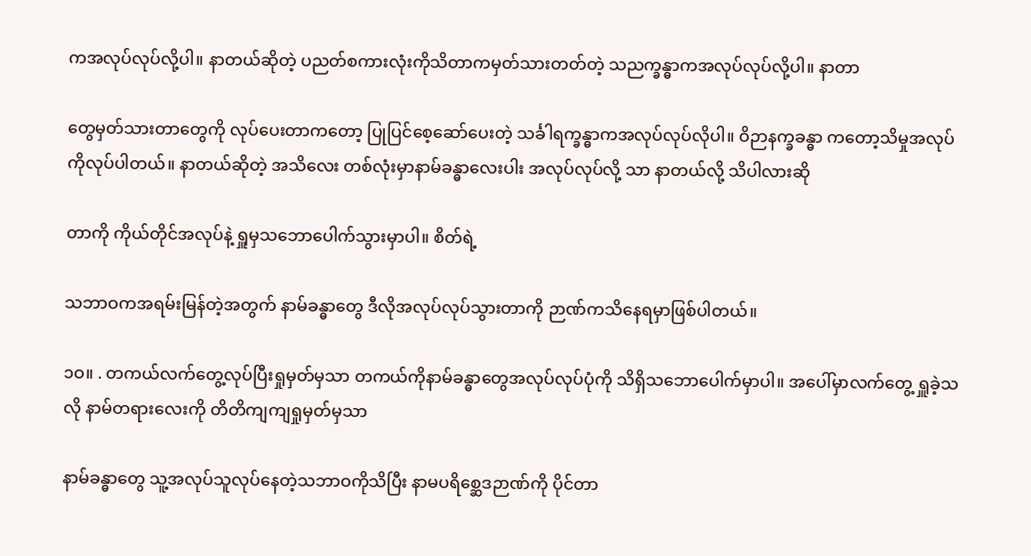ကအလုပ်လုပ်လို့ပါ။ နာတယ်ဆိုတဲ့ ပညတ်စကားလုံးကိုသိတာကမှတ်သားတတ်တဲ့ သညက္ခန္ဓာကအလုပ်လုပ်လို့ပါ။ နာတာ

တွေမှတ်သားတာတွေကို လုပ်ပေးတာကတော့ ပြုပြင်စေ့ဆော်ပေးတဲ့ သင်္ခါရက္ခန္ဓာကအလုပ်လုပ်လိုပါ။ ဝိဉာနက္ခခန္ဓာ ကတော့သိမှုအလုပ်ကိုလုပ်ပါတယ်။ နာတယ်ဆိုတဲ့ အသိလေး တစ်လုံးမှာနာမ်ခန္ဓာလေးပါး အလုပ်လုပ်လို့ သာ နာတယ်လို့ သိပါလားဆို

တာကို ကိုယ်တိုင်အလုပ်နဲ့ ရှူမှသဘောပေါက်သွားမှာပါ။ စိတ်ရဲ့

သဘာဝကအရမ်းမြန်တဲ့အတွက် နာမ်ခန္ဓာတွေ ဒီလိုအလုပ်လုပ်သွားတာကို ဉာဏ်ကသိနေရမှာဖြစ်ပါတယ်။

၁ဝ။ . တကယ်လက်တွေ့လုပ်ပြီးရှုမှတ်မှသာ တကယ်ကိုနာမ်ခန္ဓာတွေအလုပ်လုပ်ပုံကို သိရှိသဘောပေါက်မှာပါ။ အပေါ်မှာလက်တွေ့ ရှူခဲ့သလို နာမ်တရားလေးကို တိတိကျကျရှုမှတ်မှသာ

နာမ်ခန္ဓာတွေ သူ့အလုပ်သူလုပ်နေတဲ့သဘာဝကိုသိပြီး နာမပရိစ္ဆေဒဉာဏ်ကို ပိုင်တာ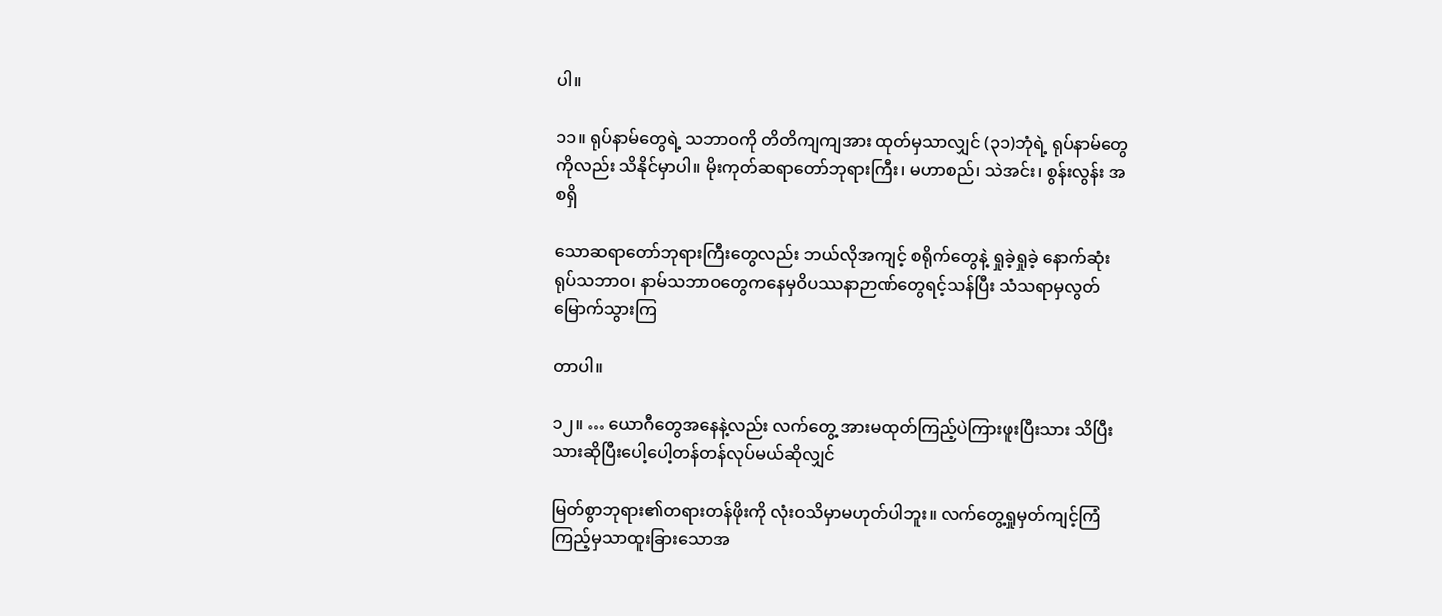ပါ။

၁၁။ ရုပ်နာမ်တွေရဲ့ သဘာဝကို တိတိကျကျအား ထုတ်မှသာလျှင် (၃၁)ဘုံရဲ့ ရုပ်နာမ်တွေကိုလည်း သိနိုင်မှာပါ။ မိုးကုတ်ဆရာတော်ဘုရားကြီး၊ မဟာစည်၊ သဲအင်း၊ စွန်းလွန်း အစရှိ

သောဆရာတော်ဘုရားကြီးတွေလည်း ဘယ်လိုအကျင့် စရိုက်တွေနဲ့ ရှုခဲ့ရှုခဲ့ နောက်ဆုံး ရုပ်သဘာဝ၊ နာမ်သဘာဝတွေကနေမှဝိပဿနာဉာဏ်တွေရင့်သန်ပြီး သံသရာမှလွတ်မြောက်သွားကြ

တာပါ။

၁၂။ … ယောဂီတွေအနေနဲ့လည်း လက်တွေ့ အားမထုတ်ကြည့်ပဲကြားဖူးပြီးသား သိပြီးသားဆိုပြီးပေါ့ပေါ့တန်တန်လုပ်မယ်ဆိုလျှင်

မြတ်စွာဘုရား၏တရားတန်ဖိုးကို လုံးဝသိမှာမဟုတ်ပါဘူး။ လက်တွေ့ရှုမှတ်ကျင့်ကြံကြည့်မှသာထူးခြားသောအ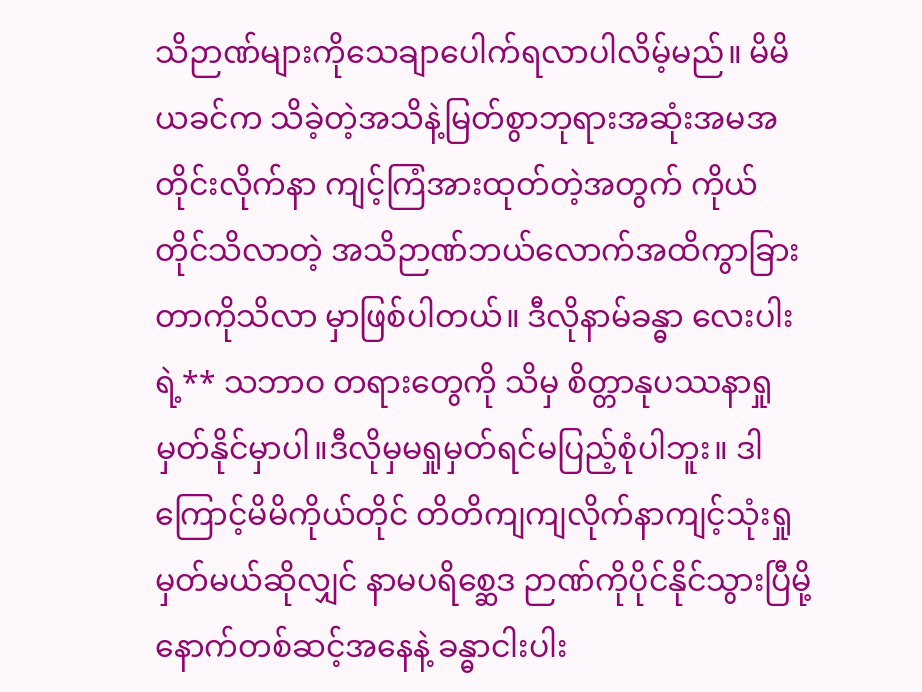သိဉာဏ်များကိုသေချာပေါက်ရလာပါလိမ့်မည်။ မိမိယခင်က သိခဲ့တဲ့အသိနဲ့မြတ်စွာဘုရားအဆုံးအမအတိုင်းလိုက်နာ ကျင့်ကြံအားထုတ်တဲ့အတွက် ကိုယ် တိုင်သိလာတဲ့ အသိဉာဏ်ဘယ်လောက်အထိကွာခြားတာကိုသိလာ မှာဖြစ်ပါတယ်။ ဒီလိုနာမ်ခန္ဓာ လေးပါးရဲ့** သဘာဝ တရားတွေကို သိမှ စိတ္တာနုပဿနာရှုမှတ်နိုင်မှာပါ။ဒီလိုမှမရှုမှတ်ရင်မပြည့်စုံပါဘူး။ ဒါကြောင့်မိမိကိုယ်တိုင် တိတိကျကျလိုက်နာကျင့်သုံးရှုမှတ်မယ်ဆိုလျှင် နာမပရိစ္ဆေဒ ဉာဏ်ကိုပိုင်နိုင်သွားပြီမို့ နောက်တစ်ဆင့်အနေနဲ့ ခန္ဓာငါးပါး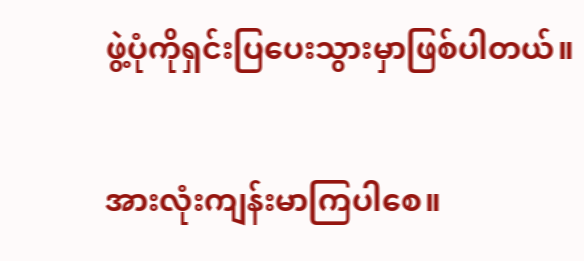ဖွဲ့ပုံကိုရှင်းပြပေးသွားမှာဖြစ်ပါတယ်။

အားလုံးကျန်းမာကြပါစေ။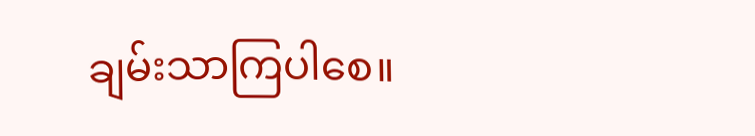ချမ်းသာကြပါစေ။